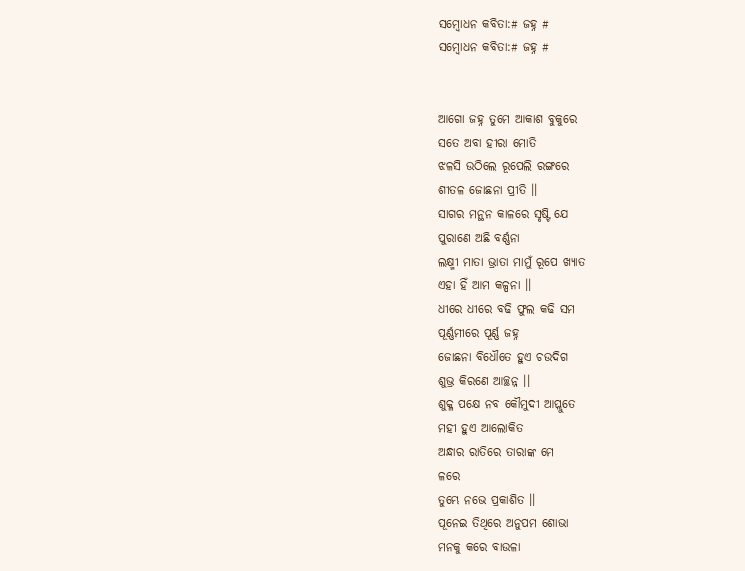ସମ୍ବୋଧନ କବିତା:# ଜହ୍ନ #
ସମ୍ବୋଧନ କବିତା:# ଜହ୍ନ #


ଆଗୋ ଜହ୍ନ ତୁମେ ଆକାଶ ବୁକୁରେ
ସତେ ଅବା ହୀରା ମୋତି
ଝଳସି ଉଠିଲେ ରୂପେଲି ରଙ୍ଗରେ
ଶୀତଳ ଜୋଛନା ପ୍ରୀତି ।।
ସାଗର ମନ୍ଥନ କାଳରେ ସୃଷ୍ଟି ଯେ
ପୁରାଣେ ଅଛି ବର୍ଣ୍ଣନା
ଲକ୍ଷ୍ମୀ ମାତା ଭ୍ରାତା ମାମୁଁ ରୂପେ ଖ୍ୟାତ
ଏହା ହିଁ ଆମ କଳ୍ପନା ।।
ଧୀରେ ଧୀରେ ବଢି ଫୁଲ କଢି ସମ
ପୂର୍ଣ୍ଣମୀରେ ପୂର୍ଣ୍ଣ ଜହ୍ନ
ଜୋଛନା ବିଧୌତେ ହୁଏ ଚଉଦିଗ
ଶୁଭ୍ର କିରଣେ ଆଚ୍ଛନ୍ନ ।।
ଶୁକ୍ଳ ପକ୍ଷେ ନବ କୌମୁଦୀ ଆପ୍ଲୁତେ
ମହୀ ହୁଏ ଆଲୋକିତ
ଅନ୍ଧାର ରାତିରେ ତାରାଙ୍କ ମେ
ଳରେ
ତୁମ୍ଭେ ନଭେ ପ୍ରକାଶିତ ।।
ପୂନେଇ ତିଥିରେ ଅନୁପମ ଶୋଭା
ମନକୁ କରେ ବାଉଳା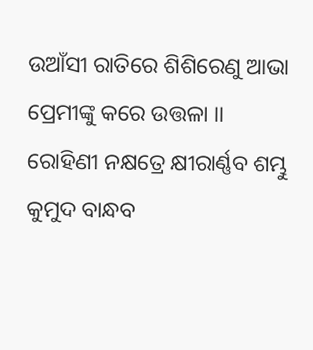ଉଆଁସୀ ରାତିରେ ଶିଶିରେଣୁ ଆଭା
ପ୍ରେମୀଙ୍କୁ କରେ ଉତ୍ତଳା ।।
ରୋହିଣୀ ନକ୍ଷତ୍ରେ କ୍ଷୀରାର୍ଣ୍ଣବ ଶମ୍ଭୁ
କୁମୁଦ ବାନ୍ଧବ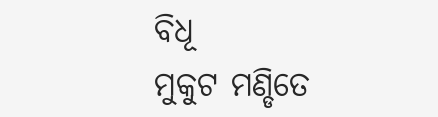ବିଧୂ
ମୁକୁଟ ମଣ୍ଡିତେ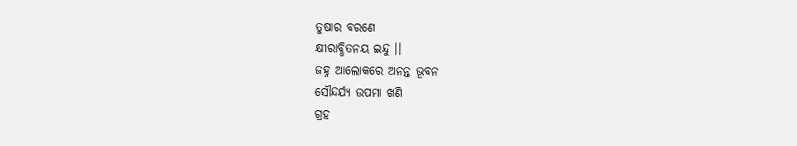ତୁଷାର ବରଣେ
କ୍ଷୀରାବ୍ଧିତନୟ ଇନ୍ଦୁ ।।
ଜହ୍ନ ଆଲୋକରେ ଅନନ୍ତ ଭୂବନ
ସୌନ୍ଦର୍ଯ୍ୟ ଉପମା ଖଣି
ଗ୍ରହ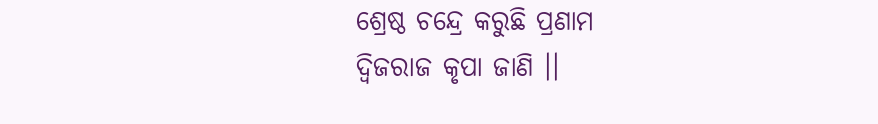ଶ୍ରେଷ୍ଠ ଚନ୍ଦ୍ରେ କରୁଛି ପ୍ରଣାମ
ଦ୍ୱିଜରାଜ କୃପା ଜାଣି ।।